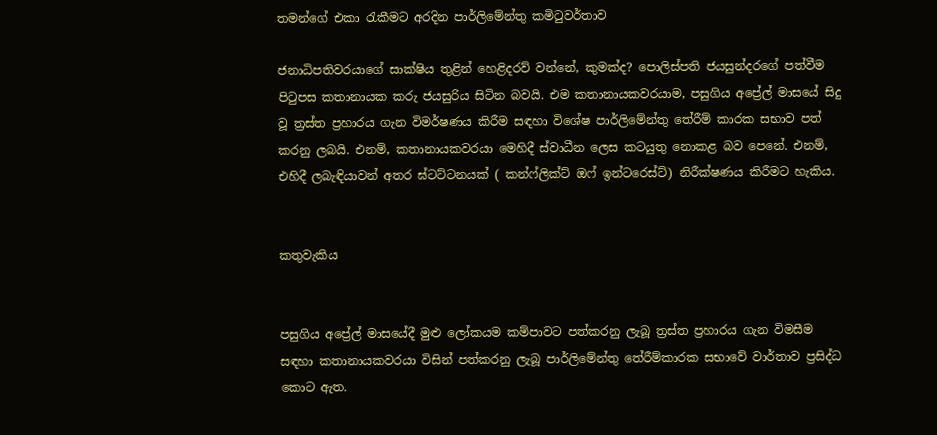තමන්ගේ එකා රැකීමට අරදින පාර්ලිමේන්තු කමිටුවර්තාව

ජනාධිපතිවරයාගේ සාක්ෂිය තුළින් හෙළිදරව් වන්නේ, කුමක්ද? පොලිස්පති ජයසුන්දරගේ පත්වීම පිටුපස කතානායක කරු ජයසුරිය සිටින බවයි. එම කතානායකවරයාම, පසුගිය අප්‍රේල් මාසයේ සිදු වූ ත්‍රස්ත ප්‍රහාරය ගැන විමර්ෂණය කිරීම සඳහා විශේෂ පාර්ලිමේන්තු තේරීම් කාරක සභාව පත් කරනු ලබයි. එනම්, කතානායකවරයා මෙහිදී ස්වාධීන ලෙස කටයුතු නොකළ බව පෙනේ. එනම්, එහිදී ලබැඳියාවන් අතර ඝ්ටට්ටනයක් ( කන්ෆ්ලික්ට් ඔෆ් ඉන්ටරෙස්ට්) නිරීක්ෂණය කිරීමට හැකිය.


කතුවැකිය


පසුගිය අප්‍රේල් මාසයේදී මුළු ලෝකයම කම්පාවට පත්කරනු ලැබූ ත්‍රස්ත ප්‍රහාරය ගැන විමසීම සඳහා කතානායකවරයා විසින් පත්කරනු ලැබූ පාර්ලිමේන්තු තේරීම්කාරක සභාවේ වාර්තාව ප්‍රසිද්ධ කොට ඇත.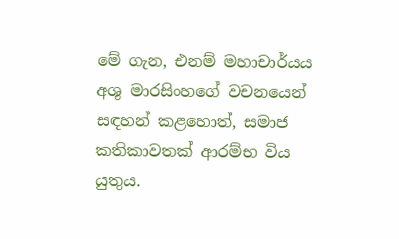මේ ගැන, එනම් මහාචාර්යය අශු මාරසිංහගේ වචනයෙන් සඳහන් කළහොත්, සමාජ කතිකාවතක් ආරම්භ විය යුතුය.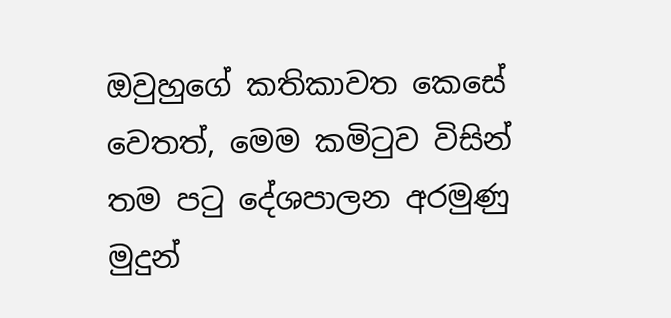ඔවුහුගේ කතිකාවත කෙසේ වෙතත්, මෙම කමිටුව විසින් තම පටු දේශපාලන අරමුණු මුදුන්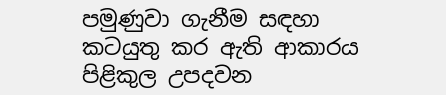පමුණුවා ගැනීම සඳහා කටයුතු කර ඇති ආකාරය පිළිකුල උපදවන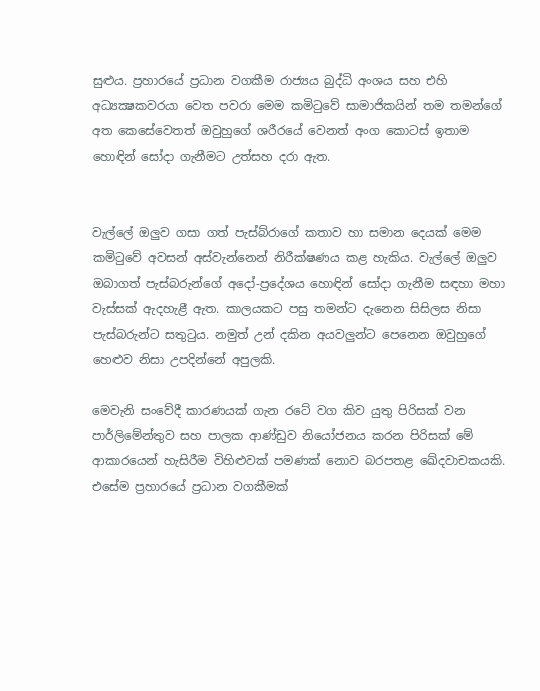සුළුය. ප්‍රහාරයේ ප්‍රධාන වගකීම රාජ්‍යය බුද්ධි අංශය සහ එහි අධ්‍යක්‍ෂකවරයා වෙත පවරා මෙම කමිටුවේ සාමාජිකයින් තම තමන්ගේ අත කෙසේවෙතත් ඔවුහුගේ ශරීරයේ වෙනත් අංග කොටස් ඉතාම හොඳින් සෝදා ගැනීමට උත්සහ දරා ඇත.


වැල්ලේ ඔලුව ගසා ගත් පැස්බ්රාගේ කතාව හා සමාන දෙයක් මෙම කමිටුවේ අවසන් අස්වැන්නෙන් නිරීක්ෂණය කළ හැකිය. වැල්ලේ ඔලුව ඔබාගත් පැස්බරුන්ගේ අදෝ-ප්‍රදේශය හොඳින් සෝදා ගැනීම සඳහා මහා වැස්සක් ඇදහැළී ඇත. කාලයකට පසු තමන්ට දැනෙන සිසිලස නිසා පැස්බරුන්ට සතුටුය. නමුත් උන් දකින අයවලුන්ට පෙනෙන ඔවුහුගේ හෙළුව නිසා උපදින්නේ අපුලකි.

මෙවැනි සංවේදී කාරණයක් ගැන රටේ වග කිව යුතු පිරිසක් වන පාර්ලිමේන්තුව සහ පාලක ආණ්ඩුව නියෝජනය කරන පිරිසක් මේ ආකාරයෙන් හැසිරීම විහිළුවක් පමණක් නොව බරපතළ ඛේදවාචකයකි. එසේම ප්‍රහාරයේ ප්‍රධාන වගකීමක්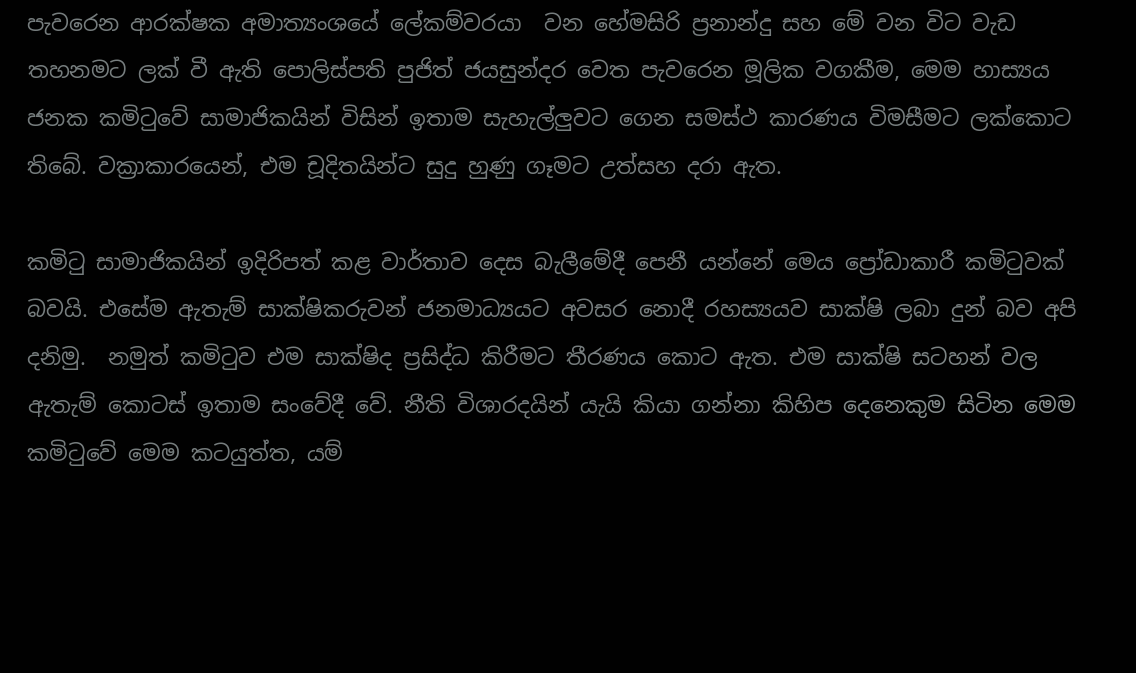පැවරෙන ආරක්ෂක අමාත්‍යංශයේ ලේකම්වරයා  වන හේමසිරි ප්‍රනාන්දු සහ මේ වන විට වැඩ තහනමට ලක් වී ඇති පොලිස්පති පුජිත් ජයසුන්දර වෙත පැවරෙන මූලික වගකීම, මෙම හාස්‍යය ජනක කමිටුවේ සාමාජිකයින් විසින් ඉතාම සැහැල්ලුවට ගෙන සමස්ථ කාරණය විමසීමට ලක්කොට තිබේ. වක්‍රාකාරයෙන්, එම චූදිතයින්ට සුදු හුණු ගෑමට උත්සහ දරා ඇත.

කමිටු සාමාජිකයින් ඉදිරිපත් කළ වාර්තාව දෙස බැලීමේදී පෙනී යන්නේ මෙය ප්‍රෝඩාකාරී කමිටුවක් බවයි. එසේම ඇතැම් සාක්ෂිකරුවන් ජනමාධ්‍යයට අවසර නොදී රහස්‍යයව සාක්ෂි ලබා දුන් බව අපි දනිමු.  නමුත් කමිටුව එම සාක්ෂිද ප්‍රසිද්ධ කිරීමට තීරණය කොට ඇත. එම සාක්ෂි සටහන් වල ඇතැම් කොටස් ඉතාම සංවේදී වේ. නීති විශාරදයින් යැයි කියා ගන්නා කිහිප දෙනෙකුම සිටින මෙම කමිටුවේ මෙම කටයුත්ත, යම්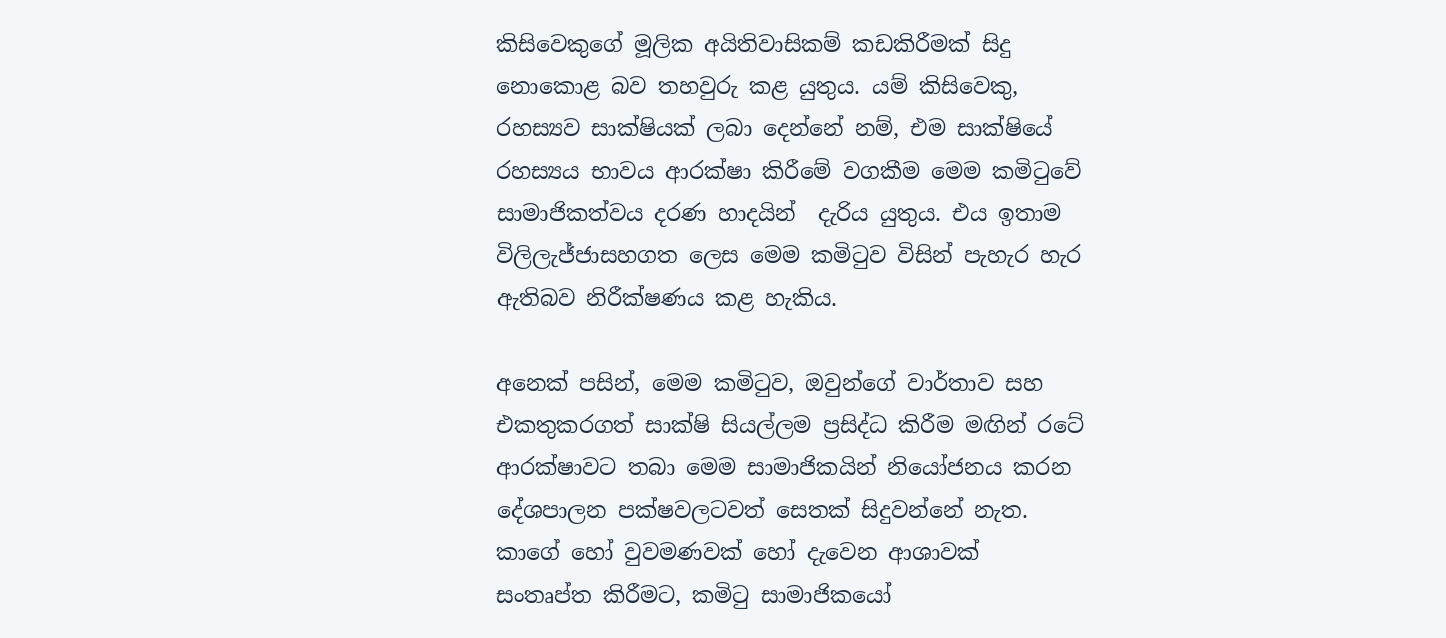කිසිවෙකුගේ මූලික අයිතිවාසිකම් කඩකිරීමක් සිදු නොකොළ බව තහවුරු කළ යුතුය. යම් කිසිවෙකු, රහස්‍යව සාක්ෂියක් ලබා දෙන්නේ නම්, එම සාක්ෂියේ රහස්‍යය භාවය ආරක්ෂා කිරීමේ වගකීම මෙම කමිටුවේ සාමාජිකත්වය දරණ හාදයින්  දැරිය යුතුය. එය ඉතාම විලිලැජ්ජාසහගත ලෙස මෙම කමිටුව විසින් පැහැර හැර ඇතිබව නිරීක්ෂණය කළ හැකිය.

අනෙක් පසින්, මෙම කමිටුව, ඔවුන්ගේ වාර්තාව සහ එකතුකරගත් සාක්ෂි සියල්ලම ප්‍රසිද්ධ කිරීම මඟින් රටේ ආරක්ෂාවට තබා මෙම සාමාජිකයින් නියෝජනය කරන දේශපාලන පක්ෂවලටවත් සෙතක් සිදුවන්නේ නැත. කාගේ හෝ වුවමණවක් හෝ දැවෙන ආශාවක්  සංතෘප්ත කිරීමට, කමිටු සාමාජිකයෝ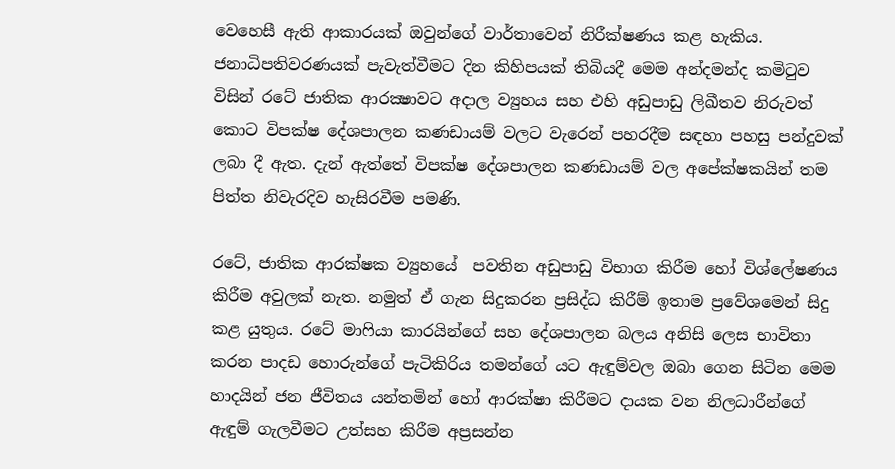වෙහෙසී ඇති ආකාරයක් ඔවුන්ගේ වාර්තාවෙන් නිරීක්ෂණය කළ හැකිය. ජනාධිපතිවරණයක් පැවැත්වීමට දින කිහිපයක් තිබියදී මෙම අන්දමන්ද කමිටුව විසින් රටේ ජාතික ආරක්‍ෂාවට අදාල ව්‍යුහය සහ එහි අඩුපාඩු ලිඛීතව නිරුවත් කොට විපක්ෂ දේශපාලන කණඩායම් වලට වැරෙන් පහරදීම සඳහා පහසු පන්දුවක් ලබා දී ඇත. දැන් ඇත්තේ විපක්ෂ දේශපාලන කණඩායම් වල අපේක්ෂකයින් තම පිත්ත නිවැරදිව හැසිරවීම පමණි.

රටේ, ජාතික ආරක්ෂක ව්‍යුහයේ  පවතින අඩුපාඩු විභාග කිරීම හෝ විශ්ලේෂණය කිරීම අවුලක් නැත. නමුත් ඒ ගැන සිදුකරන ප්‍රසිද්ධ කිරීම් ඉතාම ප්‍රවේශමෙන් සිදු කළ යුතුය. රටේ මාෆියා කාරයින්ගේ සහ දේශපාලන බලය අනිසි ලෙස භාවිතා කරන පාදඩ හොරුන්ගේ පැටිකිරිය තමන්ගේ යට ඇඳුම්වල ඔබා ගෙන සිටින මෙම හාදයින් ජන ජීවිතය යන්තමින් හෝ ආරක්ෂා කිරීමට දායක වන නිලධාරීන්ගේ ඇඳුම් ගැලවීමට උත්සහ කිරීම අප්‍රසන්න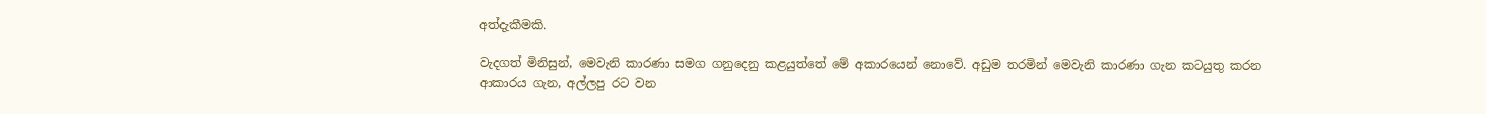අත්දැකීමකි.

වැදගත් මිනිසුන්, මෙවැනි කාරණා සමග ගනුදෙනු කළයුත්තේ මේ අකාරයෙන් නොවේ. අඩුම තරමින් මෙවැනි කාරණා ගැන කටයුතු කරන ආකාරය ගැන, අල්ලපු රට වන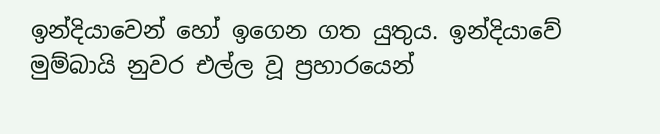ඉන්දියාවෙන් හෝ ඉගෙන ගත යුතුය. ඉන්දියාවේ මුම්බායි නුවර එල්ල වූ ප්‍රහාරයෙන්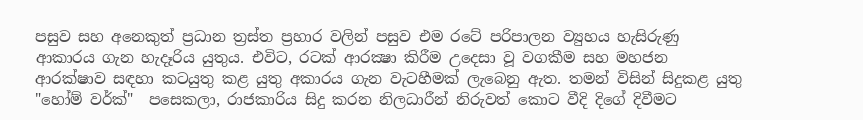පසුව සහ අනෙකුත් ප්‍රධාන ත්‍රස්ත ප්‍රහාර වලින් පසුව එම රටේ පරිපාලන ව්‍යුහය හැසිරුණු ආකාරය ගැන හැදෑරිය යුතුය. එවිට, රටක් ආරක්‍ෂා කිරීම උදෙසා වූ වගකීම සහ මහජන ආරක්ෂාව සඳහා කටයුතු කළ යුතු අකාරය ගැන වැටහීමක් ලැබෙනු ඇත. තමන් විසින් සිදුකළ යුතු "හෝම් වර්ක්"  පසෙකලා, රාජකාරිය සිදු කරන නිලධාරීන් නිරුවත් කොට වීදි දිගේ දිවීමට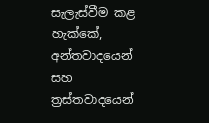සැලැස්වීම කළ හැක්කේ, අන්තවාදයෙන් සහ ත්‍රස්තවාදයෙන්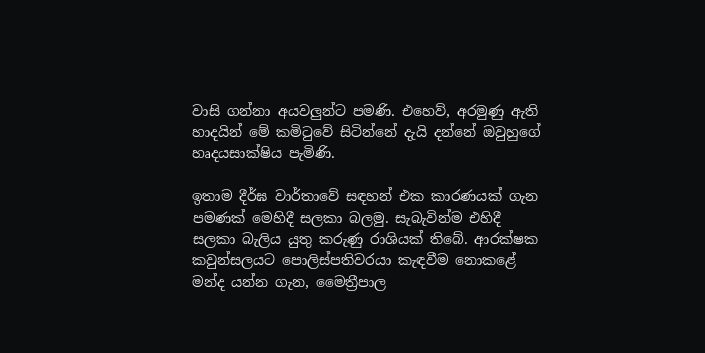වාසි ගන්නා අයවලුන්ට පමණි. එහෙව්, අරමුණු ඇති  හාදයින් මේ කමිටුවේ සිටින්නේ දැයි දන්නේ ඔවුහුගේ හෘදයසාක්ෂිය පැමිණි.

ඉතාම දීර්ඝ වාර්තාවේ සඳහන් එක කාරණයක් ගැන පමණක් මෙහිදී සලකා බලමු. සැබැවින්ම එහිදී සලකා බැලිය යුතු කරුණු රාශියක් තිබේ. ආරක්ෂක කවුන්සලයට පොලිස්පතිවරයා කැඳවීම නොකළේ මන්ද යන්න ගැන, මෛත්‍රීපාල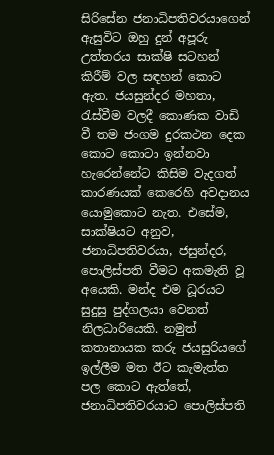සිරිසේන ජනාධිපතිවරයාගෙන් ඇසුවිට ඔහු දුන් අපූරු උත්තරය සාක්ෂි සටහන් කිරීම් වල සඳහන් කොට ඇත. ජයසුන්දර මහතා, රැස්වීම වලදී කොණක වාඩි වී තම ජංගම දුරකථන දෙක කොට කොටා ඉන්නවා හැරෙන්නේට කිසිම වැදගත් කාරණයක් කෙරෙහි අවදානය යොමුකොට නැත. එසේම, සාක්ෂියට අනුව, ජනාධිපතිවරයා, ජසුන්දර, පොලිස්පති වීමට අකමැති වූ අයෙකි. මන්ද එම ධූරයට සුදුසු පුද්ගලයා වෙනත් නිලධාරියෙකි. නමුත් කතානායක කරු ජයසුරියගේ ඉල්ලීම මත ඊට කැමැත්ත පල කොට ඇත්තේ, ජනාධිපතිවරයාට පොලිස්පති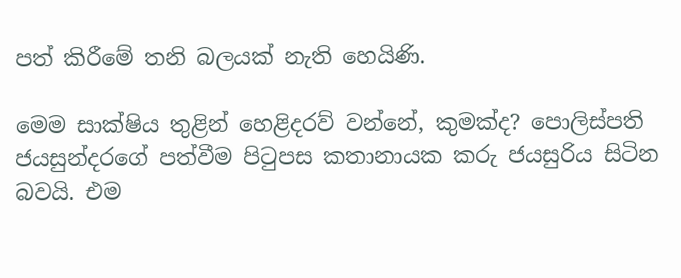පත් කිරීමේ තනි බලයක් නැති හෙයිණි.

මෙම සාක්ෂිය තුළින් හෙළිදරව් වන්නේ, කුමක්ද? පොලිස්පති ජයසුන්දරගේ පත්වීම පිටුපස කතානායක කරු ජයසුරිය සිටින බවයි. එම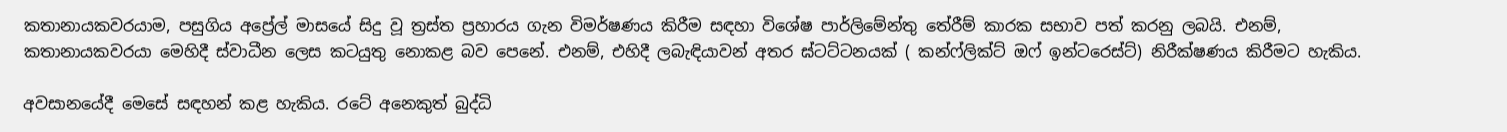කතානායකවරයාම, පසුගිය අප්‍රේල් මාසයේ සිදු වූ ත්‍රස්ත ප්‍රහාරය ගැන විමර්ෂණය කිරීම සඳහා විශේෂ පාර්ලිමේන්තු තේරීම් කාරක සභාව පත් කරනු ලබයි. එනම්, කතානායකවරයා මෙහිදී ස්වාධීන ලෙස කටයුතු නොකළ බව පෙනේ. එනම්, එහිදී ලබැඳියාවන් අතර ඝ්ටට්ටනයක් ( කන්ෆ්ලික්ට් ඔෆ් ඉන්ටරෙස්ට්) නිරීක්ෂණය කිරීමට හැකිය.

අවසානයේදී මෙසේ සඳහන් කළ හැකිය. රටේ අනෙකුත් බුද්ධි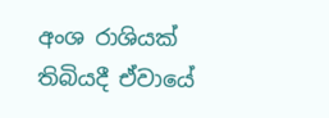අංශ රාශියක් තිබියදී ඒවායේ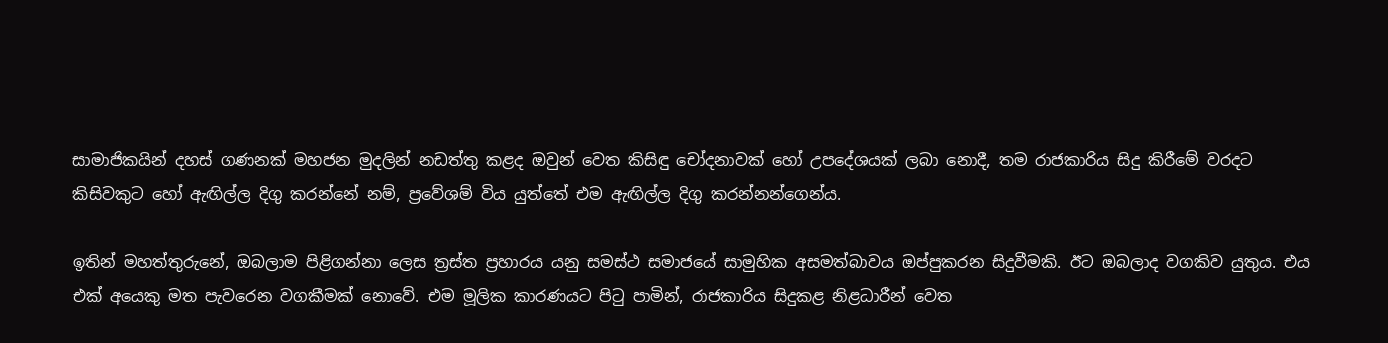සාමාජිකයින් දහස් ගණනක් මහජන මුදලින් නඩත්තු කළද ඔවුන් වෙත කිසිඳු චෝදනාවක් හෝ උපදේශයක් ලබා නොදී, තම රාජකාරිය සිදු කිරීමේ වරදට කිසිවකුට හෝ ඇඟිල්ල දිගු කරන්නේ නම්, ප්‍රවේශම් විය යුත්තේ එම ඇඟිල්ල දිගු කරන්නන්ගෙන්ය.

ඉතින් මහත්තුරුනේ, ඔබලාම පිළිගන්නා ලෙස ත්‍රස්ත ප්‍රහාරය යනු සමස්ථ සමාජයේ සාමුහික අසමත්බාවය ඔප්පුකරන සිදුවීමකි. ඊට ඔබලාද වගකිව යුතුය. එය එක් අයෙකු මත පැවරෙන වගකීමක් නොවේ. එම මූලික කාරණයට පිටු පාමින්, රාජකාරිය සිදුකළ නිළධාරීන් වෙත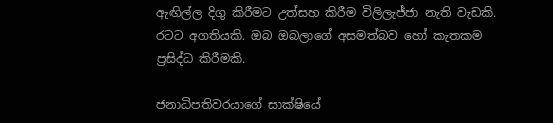ඇඟිල්ල දිගු කිරීමට උත්සහ කිරීම විලිලැජ්ජා නැති වැඩකි. රටට අගතියකි. ඔබ ඔබලාගේ අසමත්බව හෝ කැතකම ප්‍රසිද්ධ කිරීමකි.

ජනාධිපතිවරයාගේ සාක්ෂියේ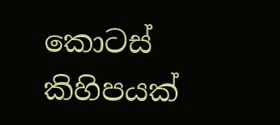කොටස් කිහිපයක්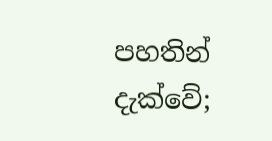පහතින් දැක්වේ;